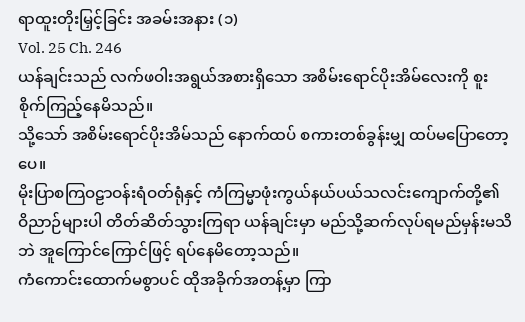ရာထူးတိုးမြှင့်ခြင်း အခမ်းအနား (၁)
Vol. 25 Ch. 246
ယန်ချင်းသည် လက်ဖဝါးအရွယ်အစားရှိသော အစိမ်းရောင်ပိုးအိမ်လေးကို စူးစိုက်ကြည့်နေမိသည်။
သို့သော် အစိမ်းရောင်ပိုးအိမ်သည် နောက်ထပ် စကားတစ်ခွန်းမျှ ထပ်မပြောတော့ပေ။
မိုးပြာစကြဝဠာဝန်းရံဝတ်ရုံနှင့် ကံကြမ္မာဖုံးကွယ်နယ်ပယ်သလင်းကျောက်တို့၏ ဝိညာဉ်များပါ တိတ်ဆိတ်သွားကြရာ ယန်ချင်းမှာ မည်သို့ဆက်လုပ်ရမည်မှန်းမသိဘဲ အူကြောင်ကြောင်ဖြင့် ရပ်နေမိတော့သည်။
ကံကောင်းထောက်မစွာပင် ထိုအခိုက်အတန့်မှာ ကြာ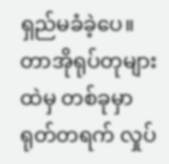ရှည်မခံခဲ့ပေ။ တာအိုရုပ်တုများထဲမှ တစ်ခုမှာ ရုတ်တရက် လှုပ်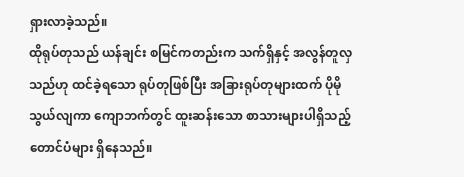ရှားလာခဲ့သည်။
ထိုရုပ်တုသည် ယန်ချင်း စမြင်ကတည်းက သက်ရှိနှင့် အလွန်တူလှသည်ဟု ထင်ခဲ့ရသော ရုပ်တုဖြစ်ပြီး အခြားရုပ်တုများထက် ပိုမိုသွယ်လျကာ ကျောဘက်တွင် ထူးဆန်းသော စာသားများပါရှိသည့် တောင်ပံများ ရှိနေသည်။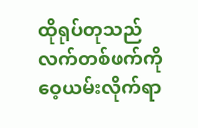ထိုရုပ်တုသည် လက်တစ်ဖက်ကို ဝေ့ယမ်းလိုက်ရာ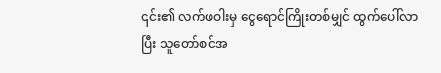၎င်း၏ လက်ဖဝါးမှ ငွေရောင်ကြိုးတစ်မျှင် ထွက်ပေါ်လာပြီး သူတော်စင်အ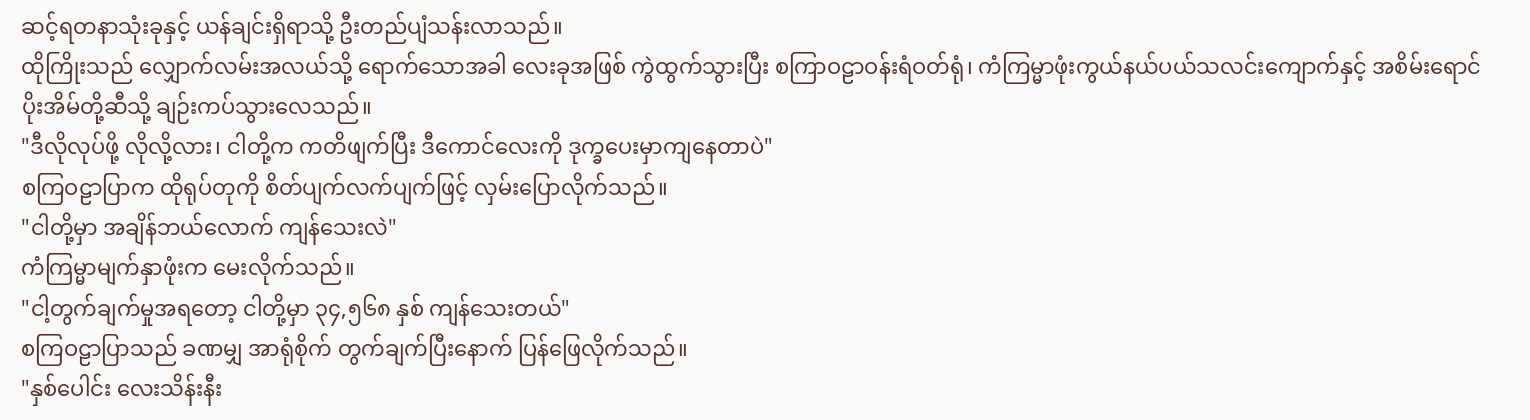ဆင့်ရတနာသုံးခုနှင့် ယန်ချင်းရှိရာသို့ ဦးတည်ပျံသန်းလာသည်။
ထိုကြိုးသည် လျှောက်လမ်းအလယ်သို့ ရောက်သောအခါ လေးခုအဖြစ် ကွဲထွက်သွားပြီး စကြာဝဠာဝန်းရံဝတ်ရုံ၊ ကံကြမ္မာဖုံးကွယ်နယ်ပယ်သလင်းကျောက်နှင့် အစိမ်းရောင်ပိုးအိမ်တို့ဆီသို့ ချဉ်းကပ်သွားလေသည်။
"ဒီလိုလုပ်ဖို့ လိုလို့လား၊ ငါတို့က ကတိဖျက်ပြီး ဒီကောင်လေးကို ဒုက္ခပေးမှာကျနေတာပဲ"
စကြဝဠာပြာက ထိုရုပ်တုကို စိတ်ပျက်လက်ပျက်ဖြင့် လှမ်းပြောလိုက်သည်။
"ငါတို့မှာ အချိန်ဘယ်လောက် ကျန်သေးလဲ"
ကံကြမ္မာမျက်နှာဖုံးက မေးလိုက်သည်။
"ငါ့တွက်ချက်မှုအရတော့ ငါတို့မှာ ၃၄,၅၆၈ နှစ် ကျန်သေးတယ်"
စကြဝဠာပြာသည် ခဏမျှ အာရုံစိုက် တွက်ချက်ပြီးနောက် ပြန်ဖြေလိုက်သည်။
"နှစ်ပေါင်း လေးသိန်းနီး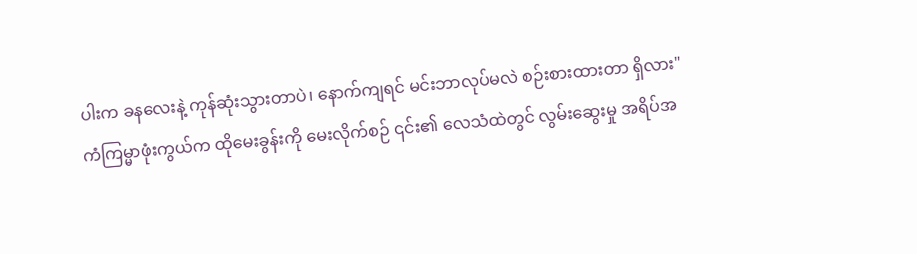ပါးက ခနလေးနဲ့ ကုန်ဆုံးသွားတာပဲ၊ နောက်ကျရင် မင်းဘာလုပ်မလဲ စဉ်းစားထားတာ ရှိလား"
ကံကြမ္မာဖုံးကွယ်က ထိုမေးခွန်းကို မေးလိုက်စဉ် ၎င်း၏ လေသံထဲတွင် လွမ်းဆွေးမှု အရိပ်အ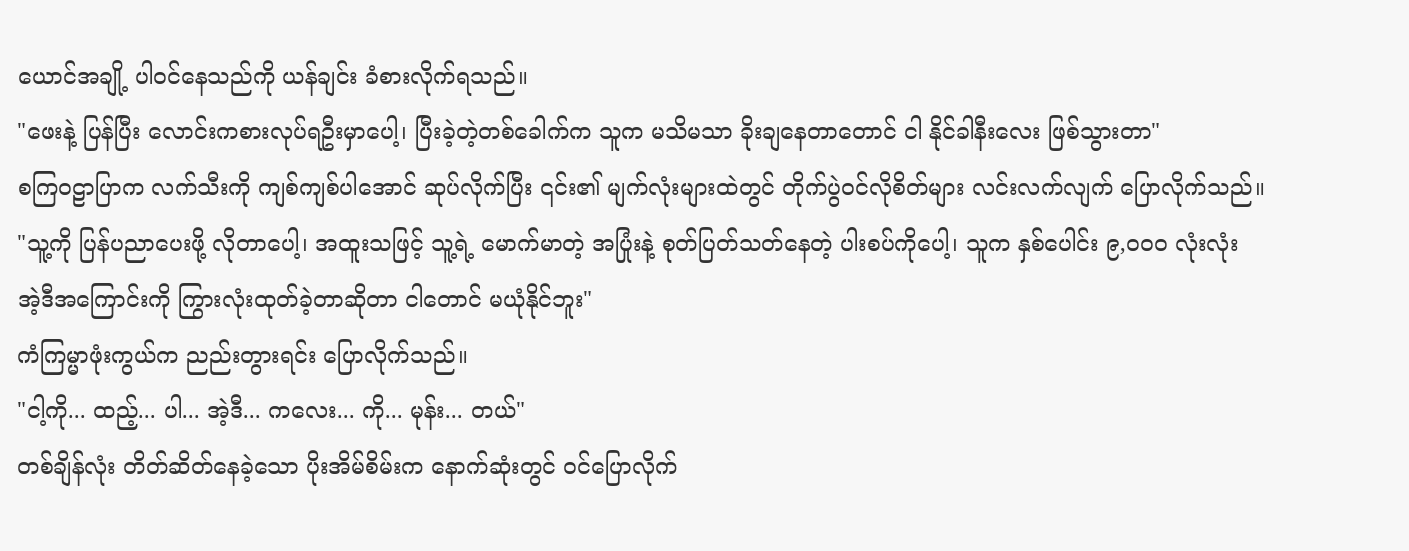ယောင်အချို့ ပါဝင်နေသည်ကို ယန်ချင်း ခံစားလိုက်ရသည်။
"ဖေးနဲ့ ပြန်ပြီး လောင်းကစားလုပ်ရဦးမှာပေါ့၊ ပြီးခဲ့တဲ့တစ်ခေါက်က သူက မသိမသာ ခိုးချနေတာတောင် ငါ နိုင်ခါနီးလေး ဖြစ်သွားတာ"
စကြဝဠာပြာက လက်သီးကို ကျစ်ကျစ်ပါအောင် ဆုပ်လိုက်ပြီး ၎င်း၏ မျက်လုံးများထဲတွင် တိုက်ပွဲဝင်လိုစိတ်များ လင်းလက်လျက် ပြောလိုက်သည်။
"သူ့ကို ပြန်ပညာပေးဖို့ လိုတာပေါ့၊ အထူးသဖြင့် သူ့ရဲ့ မောက်မာတဲ့ အပြုံးနဲ့ စုတ်ပြတ်သတ်နေတဲ့ ပါးစပ်ကိုပေါ့၊ သူက နှစ်ပေါင်း ၉,၀၀၀ လုံးလုံး အဲ့ဒီအကြောင်းကို ကြွားလုံးထုတ်ခဲ့တာဆိုတာ ငါတောင် မယုံနိုင်ဘူး"
ကံကြမ္မာဖုံးကွယ်က ညည်းတွားရင်း ပြောလိုက်သည်။
"ငါ့ကို... ထည့်... ပါ... အဲ့ဒီ... ကလေး... ကို... မုန်း... တယ်"
တစ်ချိန်လုံး တိတ်ဆိတ်နေခဲ့သော ပိုးအိမ်စိမ်းက နောက်ဆုံးတွင် ဝင်ပြောလိုက်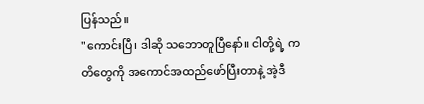ပြန်သည်။
"ကောင်းပြီ၊ ဒါဆို သဘောတူပြီနော်။ ငါတို့ရဲ့ ကတိတွေကို အကောင်အထည်ဖော်ပြီးတာနဲ့ အဲ့ဒီ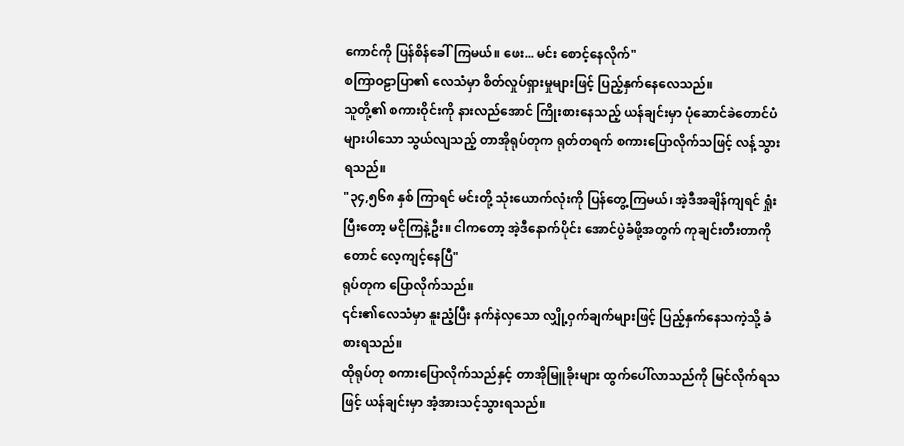ကောင်ကို ပြန်စိန်ခေါ်ကြမယ်။ ဖေး... မင်း စောင့်နေလိုက်"
စကြာဝဠာပြာ၏ လေသံမှာ စိတ်လှုပ်ရှားမှုများဖြင့် ပြည့်နှက်နေလေသည်။
သူတို့၏ စကားဝိုင်းကို နားလည်အောင် ကြိုးစားနေသည့် ယန်ချင်းမှာ ပုံဆောင်ခဲတောင်ပံများပါသော သွယ်လျသည့် တာအိုရုပ်တုက ရုတ်တရက် စကားပြောလိုက်သဖြင့် လန့်သွားရသည်။
"၃၄,၅၆၈ နှစ် ကြာရင် မင်းတို့ သုံးယောက်လုံးကို ပြန်တွေ့ကြမယ်၊ အဲ့ဒီအချိန်ကျရင် ရှုံးပြီးတော့ မငိုကြနဲ့ဦး။ ငါကတော့ အဲ့ဒီနောက်ပိုင်း အောင်ပွဲခံဖို့အတွက် ကုချင်းတီးတာကိုတောင် လေ့ကျင့်နေပြီ"
ရုပ်တုက ပြောလိုက်သည်။
၎င်း၏လေသံမှာ နူးညံ့ပြီး နက်နဲလှသော လျှို့ဝှက်ချက်များဖြင့် ပြည့်နှက်နေသကဲ့သို့ ခံစားရသည်။
ထိုရုပ်တု စကားပြောလိုက်သည်နှင့် တာအိုမြူခိုးများ ထွက်ပေါ်လာသည်ကို မြင်လိုက်ရသဖြင့် ယန်ချင်းမှာ အံ့အားသင့်သွားရသည်။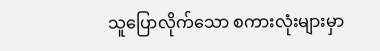သူပြောလိုက်သော စကားလုံးများမှာ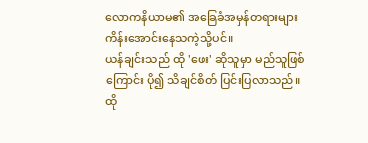လောကနိယာမ၏ အခြေခံအမှန်တရားများ ကိန်းအောင်းနေသကဲ့သို့ပင်။
ယန်ချင်းသည် ထို 'ဖေး' ဆိုသူမှာ မည်သူဖြစ်ကြောင်း ပို၍ သိချင်စိတ် ပြင်းပြလာသည်။
ထို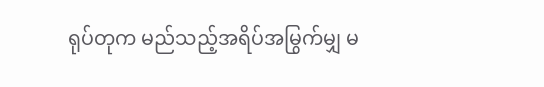ရုပ်တုက မည်သည့်အရိပ်အမြွက်မျှ မ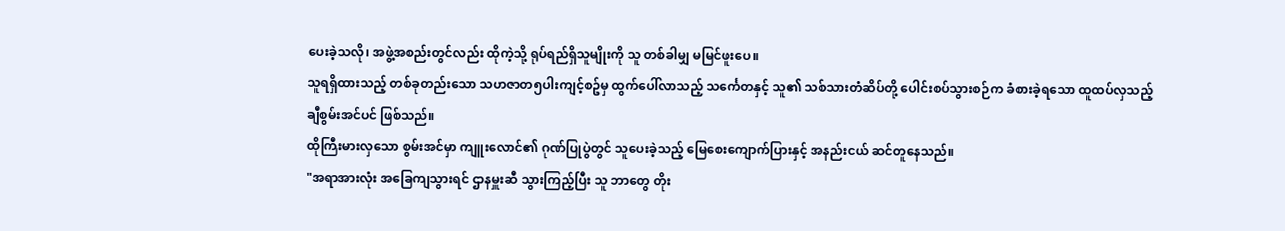ပေးခဲ့သလို၊ အဖွဲ့အစည်းတွင်လည်း ထိုကဲ့သို့ ရုပ်ရည်ရှိသူမျိုးကို သူ တစ်ခါမျှ မမြင်ဖူးပေ။
သူရရှိထားသည့် တစ်ခုတည်းသော သဟဇာတ၅ပါးကျင့်စဥ်မှ ထွက်ပေါ်လာသည့် သင်္ကေတနှင့် သူ၏ သစ်သားတံဆိပ်တို့ ပေါင်းစပ်သွားစဉ်က ခံစားခဲ့ရသော ထူထပ်လှသည့် ချီစွမ်းအင်ပင် ဖြစ်သည်။
ထိုကြီးမားလှသော စွမ်းအင်မှာ ကျူးလောင်၏ ဂုဏ်ပြုပွဲတွင် သူပေးခဲ့သည့် မြေစေးကျောက်ပြားနှင့် အနည်းငယ် ဆင်တူနေသည်။
"အရာအားလုံး အခြေကျသွားရင် ဌာနမှူးဆီ သွားကြည့်ပြီး သူ ဘာတွေ တိုး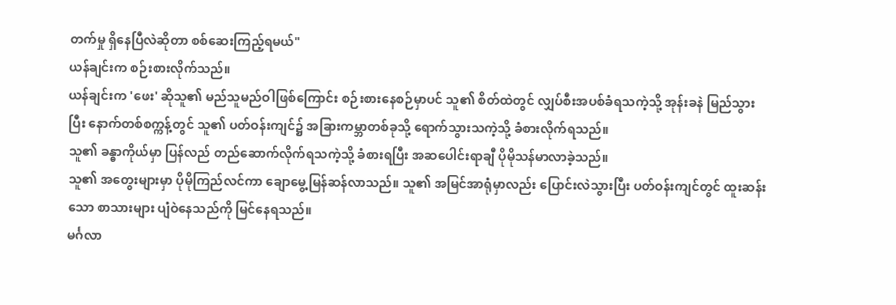တက်မှု ရှိနေပြီလဲဆိုတာ စစ်ဆေးကြည့်ရမယ်"
ယန်ချင်းက စဉ်းစားလိုက်သည်။
ယန်ချင်းက 'ဖေး' ဆိုသူ၏ မည်သူမည်ဝါဖြစ်ကြောင်း စဉ်းစားနေစဉ်မှာပင် သူ၏ စိတ်ထဲတွင် လျှပ်စီးအပစ်ခံရသကဲ့သို့ အုန်းခနဲ မြည်သွားပြီး နောက်တစ်စက္ကန့်တွင် သူ၏ ပတ်ဝန်းကျင်၌ အခြားကမ္ဘာတစ်ခုသို့ ရောက်သွားသကဲ့သို့ ခံစားလိုက်ရသည်။
သူ၏ ခန္ဓာကိုယ်မှာ ပြန်လည် တည်ဆောက်လိုက်ရသကဲ့သို့ ခံစားရပြီး အဆပေါင်းရာချီ ပိုမိုသန်မာလာခဲ့သည်။
သူ၏ အတွေးများမှာ ပိုမိုကြည်လင်ကာ ချောမွေ့မြန်ဆန်လာသည်။ သူ၏ အမြင်အာရုံမှာလည်း ပြောင်းလဲသွားပြီး ပတ်ဝန်းကျင်တွင် ထူးဆန်းသော စာသားများ ပျံဝဲနေသည်ကို မြင်နေရသည်။
မင်္ဂလာ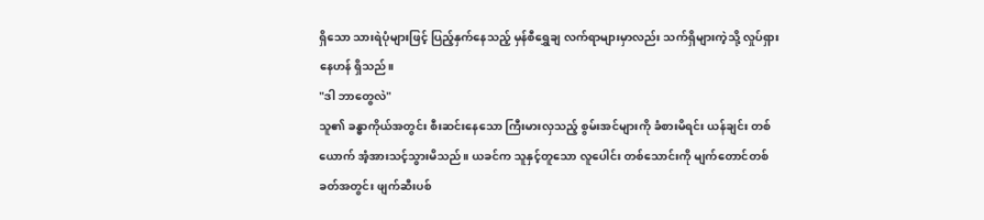ရှိသော သားရဲပုံများဖြင့် ပြည့်နှက်နေသည့် မှန်စီရွှေချ လက်ရာများမှာလည်း သက်ရှိများကဲ့သို့ လှုပ်ရှားနေဟန် ရှိသည်။
"ဒါ ဘာတွေလဲ"
သူ၏ ခန္ဓာကိုယ်အတွင်း စီးဆင်းနေသော ကြီးမားလှသည့် စွမ်းအင်များကို ခံစားမိရင်း ယန်ချင်း တစ်ယောက် အံ့အားသင့်သွားမိသည်။ ယခင်က သူနှင့်တူသော လူပေါင်း တစ်သောင်းကို မျက်တောင်တစ်ခတ်အတွင်း ဖျက်ဆီးပစ်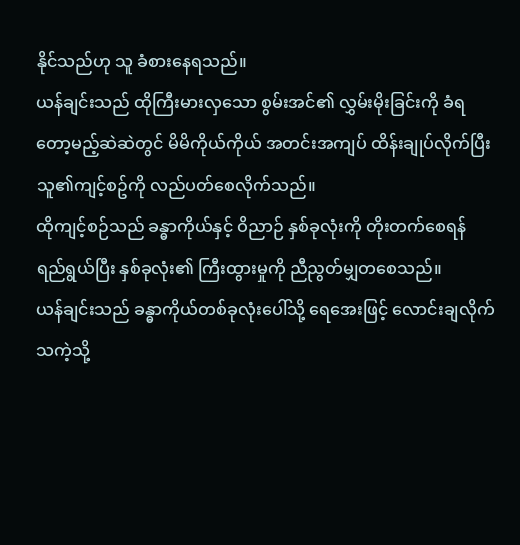နိုင်သည်ဟု သူ ခံစားနေရသည်။
ယန်ချင်းသည် ထိုကြီးမားလှသော စွမ်းအင်၏ လွှမ်းမိုးခြင်းကို ခံရတော့မည့်ဆဲဆဲတွင် မိမိကိုယ်ကိုယ် အတင်းအကျပ် ထိန်းချုပ်လိုက်ပြီး သူ၏ကျင့်စဥ်ကို လည်ပတ်စေလိုက်သည်။
ထိုကျင့်စဉ်သည် ခန္ဓာကိုယ်နှင့် ဝိညာဉ် နှစ်ခုလုံးကို တိုးတက်စေရန် ရည်ရွယ်ပြီး နှစ်ခုလုံး၏ ကြီးထွားမှုကို ညီညွတ်မျှတစေသည်။
ယန်ချင်းသည် ခန္ဓာကိုယ်တစ်ခုလုံးပေါ်သို့ ရေအေးဖြင့် လောင်းချလိုက်သကဲ့သို့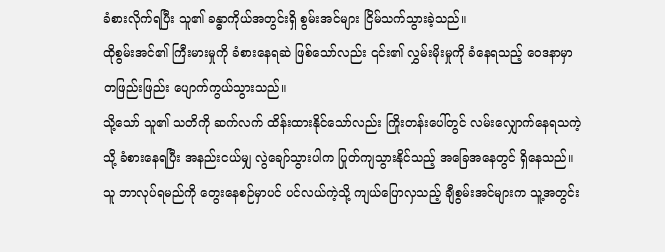ခံစားလိုက်ရပြီး သူ၏ ခန္ဓာကိုယ်အတွင်းရှိ စွမ်းအင်များ ငြိမ်သက်သွားခဲ့သည်။
ထိုစွမ်းအင်၏ ကြီးမားမှုကို ခံစားနေရဆဲ ဖြစ်သော်လည်း ၎င်း၏ လွှမ်းမိုးမှုကို ခံနေရသည့် ဝေဒနာမှာ တဖြည်းဖြည်း ပျောက်ကွယ်သွားသည်။
သို့သော် သူ၏ သတိကို ဆက်လက် ထိန်းထားနိုင်သော်လည်း ကြိုးတန်းပေါ်တွင် လမ်းလျှောက်နေရသကဲ့သို့ ခံစားနေရပြီး အနည်းငယ်မျှ လွဲချော်သွားပါက ပြုတ်ကျသွားနိုင်သည့် အခြေအနေတွင် ရှိနေသည်။
သူ ဘာလုပ်ရမည်ကို တွေးနေစဉ်မှာပင် ပင်လယ်ကဲ့သို့ ကျယ်ပြောလှသည့် ချီစွမ်းအင်များက သူ့အတွင်း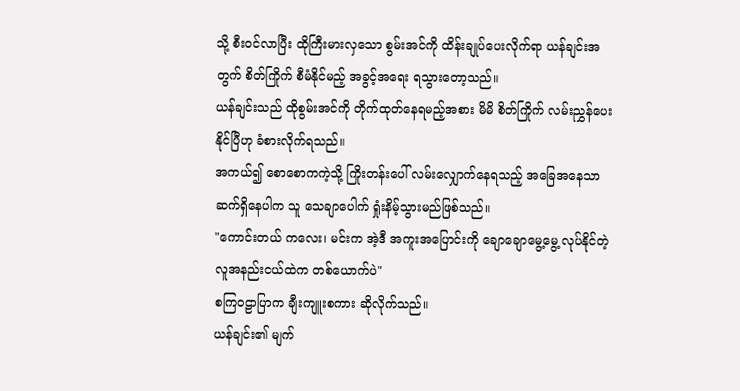သို့ စီးဝင်လာပြီး ထိုကြီးမားလှသော စွမ်းအင်ကို ထိန်းချုပ်ပေးလိုက်ရာ ယန်ချင်းအတွက် စိတ်ကြိုက် စီမံနိုင်မည့် အခွင့်အရေး ရသွားတော့သည်။
ယန်ချင်းသည် ထိုစွမ်းအင်ကို တိုက်ထုတ်နေရမည့်အစား မိမိ စိတ်ကြိုက် လမ်းညွှန်ပေးနိုင်ပြီဟု ခံစားလိုက်ရသည်။
အကယ်၍ စောစောကကဲ့သို့ ကြိုးတန်းပေါ် လမ်းလျှောက်နေရသည့် အခြေအနေသာ ဆက်ရှိနေပါက သူ သေချာပေါက် ရှုံးနိမ့်သွားမည်ဖြစ်သည်။
"ကောင်းတယ် ကလေး၊ မင်းက အဲ့ဒီ အကူးအပြောင်းကို ချောချောမွေ့မွေ့ လုပ်နိုင်တဲ့ လူအနည်းငယ်ထဲက တစ်ယောက်ပဲ"
စကြဝဠာပြာက ချီးကျူးစကား ဆိုလိုက်သည်။
ယန်ချင်း၏ မျက်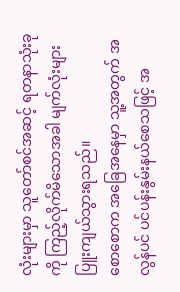လုံးများမှာ သူတော်စင်အဆင့် ရတနာသုံးခုကို ကြည့်လိုက်မိသောအခါ မျက်လုံးများ ပြူးကျယ်သွားရသည်။
စောစောက အခြေအနေမှာ သူ့အတွက် အလွန်ပင် ပင်ပန်းနွမ်းနယ်စေသဖြင့် အ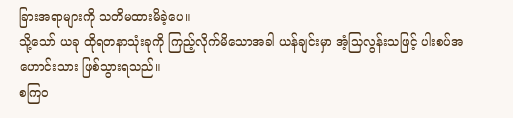ခြားအရာများကို သတိမထားမိခဲ့ပေ။
သို့သော် ယခု ထိုရတနာသုံးခုကို ကြည့်လိုက်မိသောအခါ ယန်ချင်းမှာ အံ့သြလွန်းသဖြင့် ပါးစပ်အဟောင်းသား ဖြစ်သွားရသည်။
စကြဝ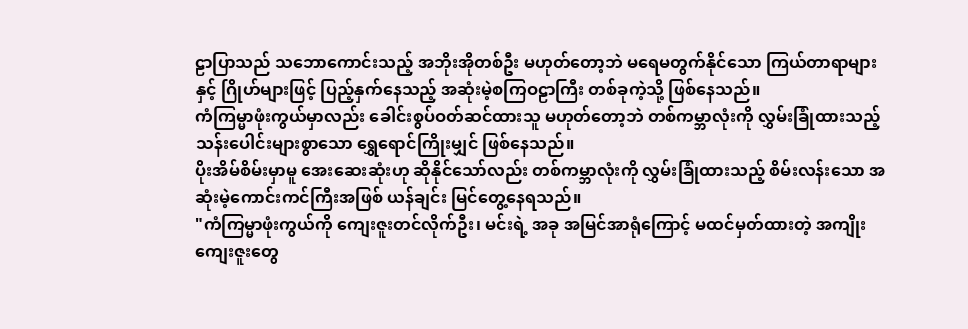ဠာပြာသည် သဘောကောင်းသည့် အဘိုးအိုတစ်ဦး မဟုတ်တော့ဘဲ မရေမတွက်နိုင်သော ကြယ်တာရာများနှင့် ဂြိုဟ်များဖြင့် ပြည့်နှက်နေသည့် အဆုံးမဲ့စကြဝဠာကြီး တစ်ခုကဲ့သို့ ဖြစ်နေသည်။
ကံကြမ္မာဖုံးကွယ်မှာလည်း ခေါင်းစွပ်ဝတ်ဆင်ထားသူ မဟုတ်တော့ဘဲ တစ်ကမ္ဘာလုံးကို လွှမ်းခြုံထားသည့် သန်းပေါင်းများစွာသော ရွှေရောင်ကြိုးမျှင် ဖြစ်နေသည်။
ပိုးအိမ်စိမ်းမှာမူ အေးဆေးဆုံးဟု ဆိုနိုင်သော်လည်း တစ်ကမ္ဘာလုံးကို လွှမ်းခြုံထားသည့် စိမ်းလန်းသော အဆုံးမဲ့ကောင်းကင်ကြီးအဖြစ် ယန်ချင်း မြင်တွေ့နေရသည်။
"ကံကြမ္မာဖုံးကွယ်ကို ကျေးဇူးတင်လိုက်ဦး၊ မင်းရဲ့ အခု အမြင်အာရုံကြောင့် မထင်မှတ်ထားတဲ့ အကျိုးကျေးဇူးတွေ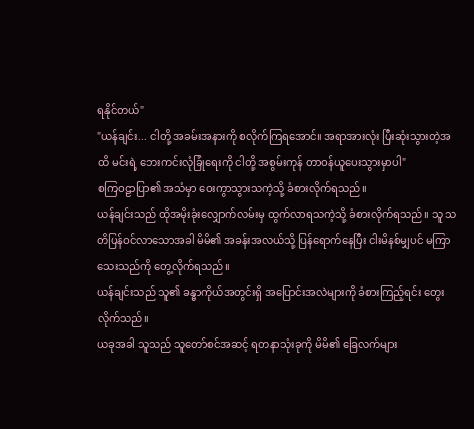ရနိုင်တယ်"
"ယန်ချင်း... ငါတို့ အခမ်းအနားကို စလိုက်ကြရအောင်။ အရာအားလုံး ပြီးဆုံးသွားတဲ့အထိ မင်းရဲ့ ဘေးကင်းလုံခြုံရေးကို ငါတို့ အစွမ်းကုန် တာဝန်ယူပေးသွားမှာပါ"
စကြဝဠာပြာ၏ အသံမှာ ဝေးကွာသွားသကဲ့သို့ ခံစားလိုက်ရသည်။
ယန်ချင်းသည် ထိုအမိုးခုံးလျှောက်လမ်းမှ ထွက်လာရသကဲ့သို့ ခံစားလိုက်ရသည်။ သူ သတိပြန်ဝင်လာသောအခါ မိမိ၏ အခန်းအလယ်သို့ ပြန်ရောက်နေပြီး ငါးမိနစ်မျှပင် မကြာသေးသည်ကို တွေ့လိုက်ရသည်။
ယန်ချင်းသည် သူ၏ ခန္ဓာကိုယ်အတွင်းရှိ အပြောင်းအလဲများကို ခံစားကြည့်ရင်း တွေးလိုက်သည်။
ယခုအခါ သူသည် သူတော်စင်အဆင့် ရတနာသုံးခုကို မိမိ၏ ခြေလက်များ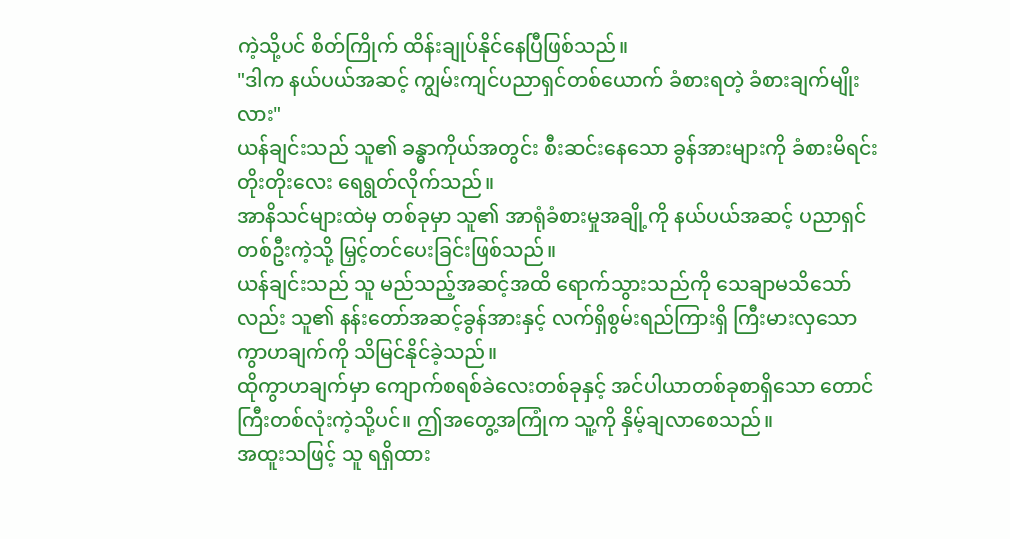ကဲ့သို့ပင် စိတ်ကြိုက် ထိန်းချုပ်နိုင်နေပြီဖြစ်သည်။
"ဒါက နယ်ပယ်အဆင့် ကျွမ်းကျင်ပညာရှင်တစ်ယောက် ခံစားရတဲ့ ခံစားချက်မျိုးလား"
ယန်ချင်းသည် သူ၏ ခန္ဓာကိုယ်အတွင်း စီးဆင်းနေသော ခွန်အားများကို ခံစားမိရင်း တိုးတိုးလေး ရေရွတ်လိုက်သည်။
အာနိသင်များထဲမှ တစ်ခုမှာ သူ၏ အာရုံခံစားမှုအချို့ကို နယ်ပယ်အဆင့် ပညာရှင်တစ်ဦးကဲ့သို့ မြှင့်တင်ပေးခြင်းဖြစ်သည်။
ယန်ချင်းသည် သူ မည်သည့်အဆင့်အထိ ရောက်သွားသည်ကို သေချာမသိသော်လည်း သူ၏ နန်းတော်အဆင့်ခွန်အားနှင့် လက်ရှိစွမ်းရည်ကြားရှိ ကြီးမားလှသော ကွာဟချက်ကို သိမြင်နိုင်ခဲ့သည်။
ထိုကွာဟချက်မှာ ကျောက်စရစ်ခဲလေးတစ်ခုနှင့် အင်ပါယာတစ်ခုစာရှိသော တောင်ကြီးတစ်လုံးကဲ့သို့ပင်။ ဤအတွေ့အကြုံက သူ့ကို နှိမ့်ချလာစေသည်။
အထူးသဖြင့် သူ ရရှိထား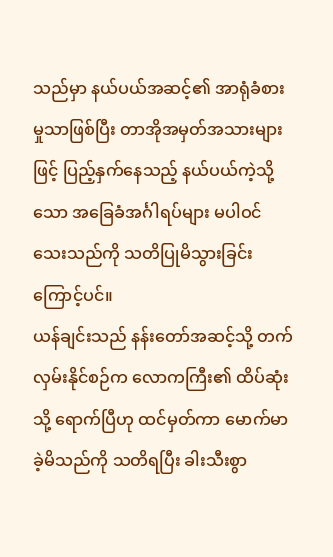သည်မှာ နယ်ပယ်အဆင့်၏ အာရုံခံစားမှုသာဖြစ်ပြီး တာအိုအမှတ်အသားများဖြင့် ပြည့်နှက်နေသည့် နယ်ပယ်ကဲ့သို့သော အခြေခံအင်္ဂါရပ်များ မပါဝင်သေးသည်ကို သတိပြုမိသွားခြင်းကြောင့်ပင်။
ယန်ချင်းသည် နန်းတော်အဆင့်သို့ တက်လှမ်းနိုင်စဉ်က လောကကြီး၏ ထိပ်ဆုံးသို့ ရောက်ပြီဟု ထင်မှတ်ကာ မောက်မာခဲ့မိသည်ကို သတိရပြီး ခါးသီးစွာ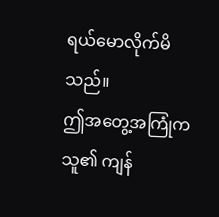ရယ်မောလိုက်မိသည်။
ဤအတွေ့အကြုံက သူ၏ ကျန်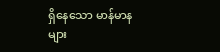ရှိနေသော မာန်မာနများ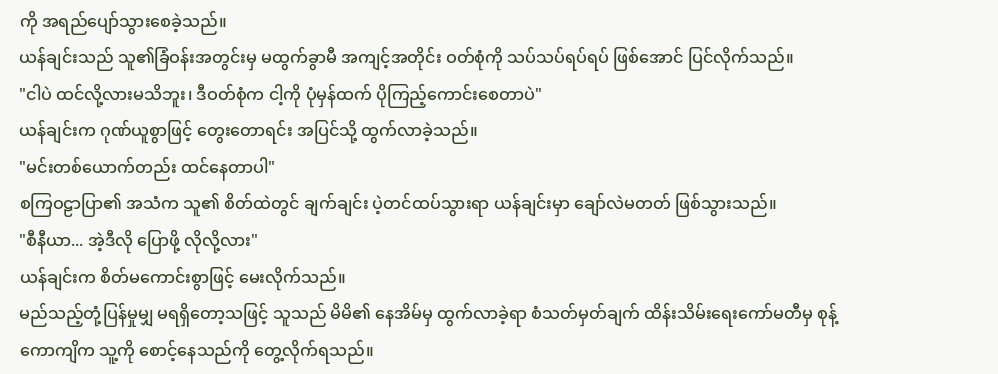ကို အရည်ပျော်သွားစေခဲ့သည်။
ယန်ချင်းသည် သူ၏ခြံဝန်းအတွင်းမှ မထွက်ခွာမီ အကျင့်အတိုင်း ဝတ်စုံကို သပ်သပ်ရပ်ရပ် ဖြစ်အောင် ပြင်လိုက်သည်။
"ငါပဲ ထင်လို့လားမသိဘူး၊ ဒီဝတ်စုံက ငါ့ကို ပုံမှန်ထက် ပိုကြည့်ကောင်းစေတာပဲ"
ယန်ချင်းက ဂုဏ်ယူစွာဖြင့် တွေးတောရင်း အပြင်သို့ ထွက်လာခဲ့သည်။
"မင်းတစ်ယောက်တည်း ထင်နေတာပါ"
စကြဝဠာပြာ၏ အသံက သူ၏ စိတ်ထဲတွင် ချက်ချင်း ပဲ့တင်ထပ်သွားရာ ယန်ချင်းမှာ ချော်လဲမတတ် ဖြစ်သွားသည်။
"စီနီယာ... အဲ့ဒီလို ပြောဖို့ လိုလို့လား"
ယန်ချင်းက စိတ်မကောင်းစွာဖြင့် မေးလိုက်သည်။
မည်သည့်တုံ့ပြန်မှုမျှ မရရှိတော့သဖြင့် သူသည် မိမိ၏ နေအိမ်မှ ထွက်လာခဲ့ရာ စံသတ်မှတ်ချက် ထိန်းသိမ်းရေးကော်မတီမှ စုန့်ကောကျိက သူ့ကို စောင့်နေသည်ကို တွေ့လိုက်ရသည်။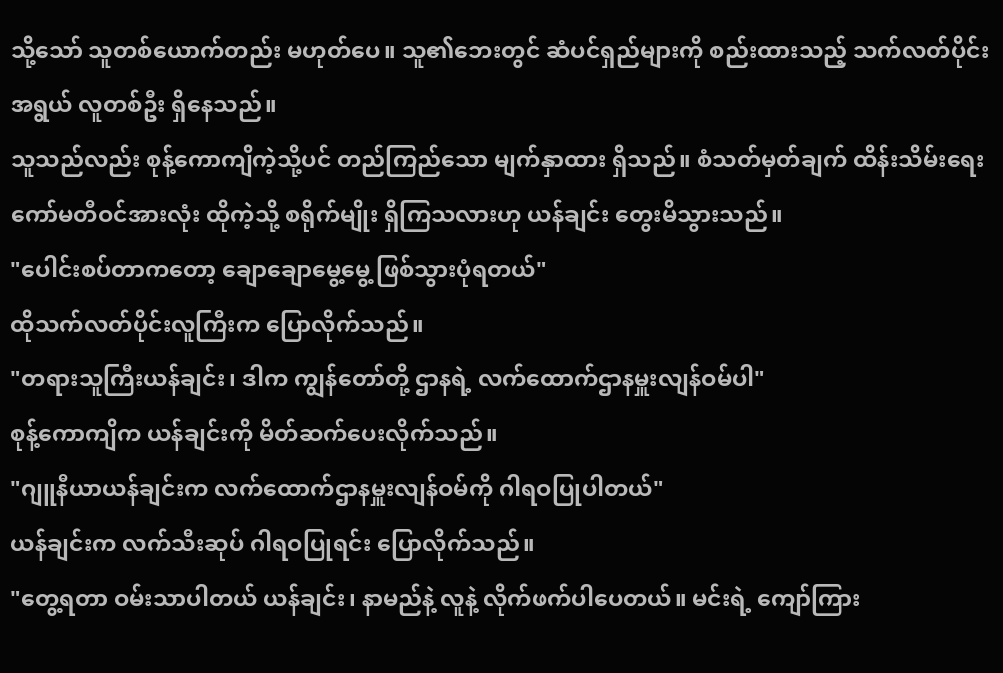သို့သော် သူတစ်ယောက်တည်း မဟုတ်ပေ။ သူ၏ဘေးတွင် ဆံပင်ရှည်များကို စည်းထားသည့် သက်လတ်ပိုင်းအရွယ် လူတစ်ဦး ရှိနေသည်။
သူသည်လည်း စုန့်ကောကျိကဲ့သို့ပင် တည်ကြည်သော မျက်နှာထား ရှိသည်။ စံသတ်မှတ်ချက် ထိန်းသိမ်းရေး ကော်မတီဝင်အားလုံး ထိုကဲ့သို့ စရိုက်မျိုး ရှိကြသလားဟု ယန်ချင်း တွေးမိသွားသည်။
"ပေါင်းစပ်တာကတော့ ချောချောမွေ့မွေ့ ဖြစ်သွားပုံရတယ်"
ထိုသက်လတ်ပိုင်းလူကြီးက ပြောလိုက်သည်။
"တရားသူကြီးယန်ချင်း၊ ဒါက ကျွန်တော်တို့ ဌာနရဲ့ လက်ထောက်ဌာနမှူးလျန်ဝမ်ပါ"
စုန့်ကောကျိက ယန်ချင်းကို မိတ်ဆက်ပေးလိုက်သည်။
"ဂျူနီယာယန်ချင်းက လက်ထောက်ဌာနမှူးလျန်ဝမ်ကို ဂါရဝပြုပါတယ်"
ယန်ချင်းက လက်သီးဆုပ် ဂါရဝပြုရင်း ပြောလိုက်သည်။
"တွေ့ရတာ ဝမ်းသာပါတယ် ယန်ချင်း၊ နာမည်နဲ့ လူနဲ့ လိုက်ဖက်ပါပေတယ်။ မင်းရဲ့ ကျော်ကြား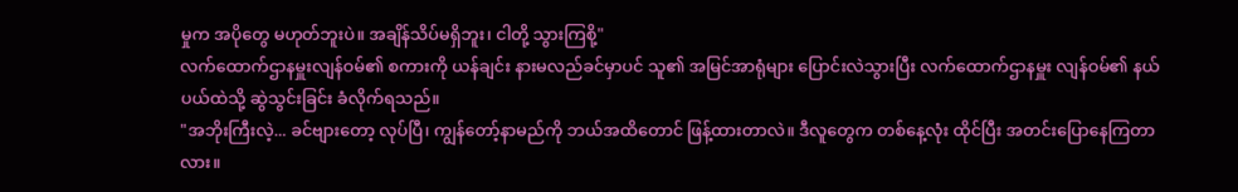မှုက အပိုတွေ မဟုတ်ဘူးပဲ။ အချိန်သိပ်မရှိဘူး၊ ငါတို့ သွားကြစို့"
လက်ထောက်ဌာနမှူးလျန်ဝမ်၏ စကားကို ယန်ချင်း နားမလည်ခင်မှာပင် သူ၏ အမြင်အာရုံများ ပြောင်းလဲသွားပြီး လက်ထောက်ဌာနမှူး လျန်ဝမ်၏ နယ်ပယ်ထဲသို့ ဆွဲသွင်းခြင်း ခံလိုက်ရသည်။
"အဘိုးကြီးလဲ့... ခင်ဗျားတော့ လုပ်ပြီ၊ ကျွန်တော့်နာမည်ကို ဘယ်အထိတောင် ဖြန့်ထားတာလဲ။ ဒီလူတွေက တစ်နေ့လုံး ထိုင်ပြီး အတင်းပြောနေကြတာလား။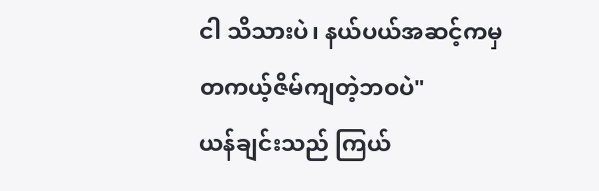ငါ သိသားပဲ၊ နယ်ပယ်အဆင့်ကမှ တကယ့်ဇိမ်ကျတဲ့ဘဝပဲ"
ယန်ချင်းသည် ကြယ်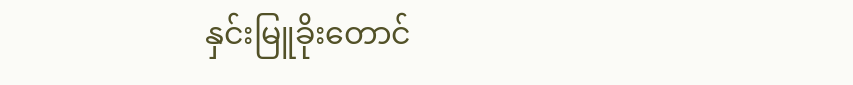နှင်းမြူခိုးတောင်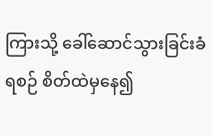ကြားသို့ ခေါ်ဆောင်သွားခြင်းခံရစဉ် စိတ်ထဲမှနေ၍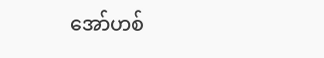အော်ဟစ်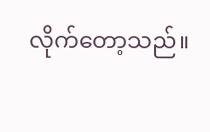လိုက်တော့သည်။